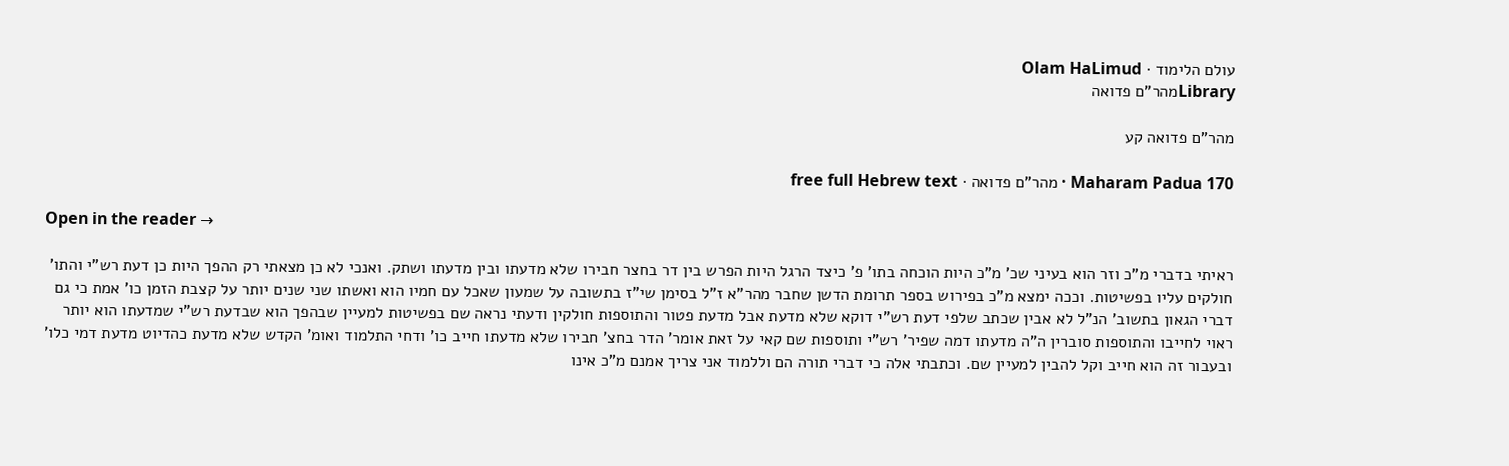עולם הלימוד · Olam HaLimud
Libraryמהר"ם פדואה

מהר"ם פדואה קע

Maharam Padua 170 · מהר"ם פדואה · free full Hebrew text

Open in the reader →

ראיתי בדברי מ"כ וזר הוא בעיני שכ' מ"כ היות הוכחה בתו' פ' כיצד הרגל היות הפרש בין דר בחצר חבירו שלא מדעתו ובין מדעתו ושתק. ואנכי לא כן מצאתי רק ההפך היות כן דעת רש"י והתו' חולקים עליו בפשיטות. וככה ימצא מ"כ בפירוש בספר תרומת הדשן שחבר מהר"א ז"ל בסימן שי"ז בתשובה על שמעון שאכל עם חמיו הוא ואשתו שני שנים יותר על קצבת הזמן כו' אמת כי גם דברי הגאון בתשוב' הנ"ל לא אבין שכתב שלפי דעת רש"י דוקא שלא מדעת אבל מדעת פטור והתוספות חולקין ודעתי נראה שם בפשיטות למעיין שבהפך הוא שבדעת רש"י שמדעתו הוא יותר ראוי לחייבו והתוספות סוברין ה"ה מדעתו דמה שפיר' רש"י ותוספות שם קאי על זאת אומר' הדר בחצ' חבירו שלא מדעתו חייב כו' ודחי התלמוד ואומ' הקדש שלא מדעת כהדיוט מדעת דמי כלו' ובעבור זה הוא חייב וקל להבין למעיין שם. וכתבתי אלה כי דברי תורה הם וללמוד אני צריך אמנם מ"כ אינו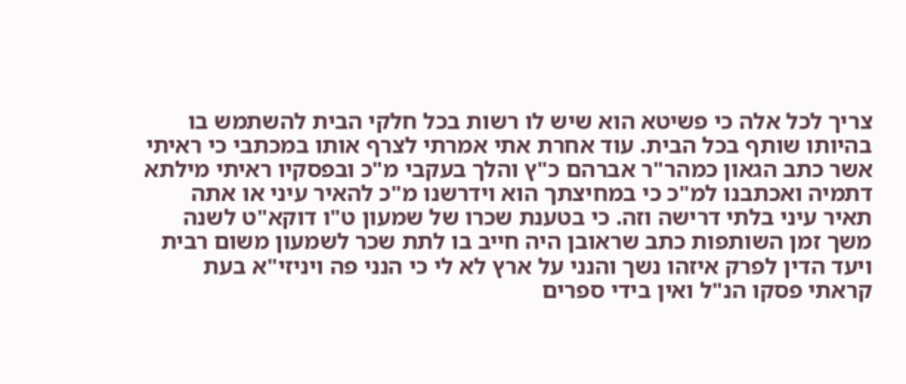צריך לכל אלה כי פשיטא הוא שיש לו רשות בכל חלקי הבית להשתמש בו בהיותו שותף בכל הבית. עוד אחרת אתי אמרתי לצרף אותו במכתבי כי ראיתי אשר כתב הגאון כמהר"ר אברהם כ"ץ והלך בעקבי מ"כ ובפסקיו ראיתי מילתא דתמיה ואכתבנו למ"כ כי במחיצתך הוא וידרשנו מ"כ להאיר עיני או אתה תאיר עיני בלתי דרישה וזה. כי בטענת שכרו של שמעון ט"ו דוקא"ט לשנה משך זמן השותפות כתב שראובן היה חייב בו לתת שכר לשמעון משום רבית ויעד הדין לפרק איזהו נשך והנני על ארץ לא לי כי הנני פה ויניזי"א בעת קראתי פסקו הנ"ל ואין בידי ספרים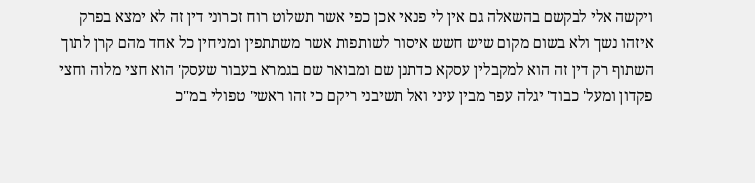ויקשה אלי לבקשם בהשאלה גם אין לי פנאי אכן כפי אשר תשלוט רוח זכרוני דין זה לא ימצא בפרק איזהו נשך ולא בשום מקום שיש חשש איסור לשותפות אשר משתתפין ומניחין כל אחד מהם קרן לתוך השתוף רק דין זה הוא למקבלין עסקא כדתנן שם ומבואר שם בגמרא בעבור שעסק' הוא חצי מלוה וחצי פקדון ומעל' כבוד' יגלה עפר מבין עיני ואל תשיבני ריקם כי זהו ראשי' טפולי במ"כ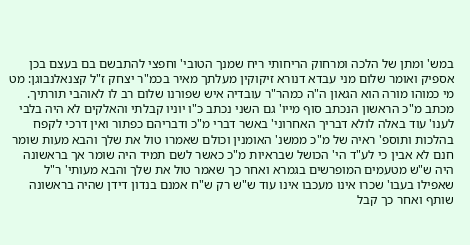במש' ומתן של הלכה ומרחוק הריחותי ריח שמנך הטובי' וחפצי להתבשם בם בעצם בכן אספיק ואומר שלום מני עבדא דנורא זיקוקין מעלתך מאיר בכמ"ר יצחק ז"ל קצנאלנבוגן: מט מי כמוהו מורה הוא הגאון ה"ה כמהר"ר עובדיה איש שפורנו שלום רב לו לאוהבי תורתיך. מכתב מ"כ הראשון הנכתב סוף מייו' גם השני נכתב כ"ו יוניו קבלתי והאלקים לא היה בלבי לענו' עוד באלה לולא דבריך האחרוני' באשר דברי מ"כ ודבריהם כפתור ואין דרכי לקפח בהלכות ותוספ' ראיה של מ"כ ממשנ' האומנין וכולם שאמרו טול את שלך והבא מעות שומר חנם לא אבין כי לע"ד הי' הכושל שבראיות מ"כ כאשר לשם תמיד היה שומר אך בראשונה היה ש"ש מטעמים המופרשים בגמרא ואחר כך שאמר טול את שלך והבא מעותי' ר"ל שאפילו בעבו' שכרו אינו מעכבו אינו עוד ש"ש רק ש"ח אמנם בנדון דידן שהיה בראשונה שותף ואחר כך קבל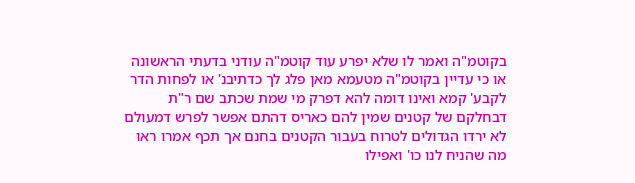בקוטמ"ה ואמר לו שלא יפרע עוד קוטמ"ה עודני בדעתי הראשונה או כי עדיין בקוטמ"ה מטעמא מאן פלג לך כדתיבנ' או לפחות הדר לקבע' קמא ואינו דומה להא דפרק מי שמת שכתב שם ר"ת דבחלקם של קטנים שמין להם כאריס דהתם אפשר לפרש דמעולם לא ירדו הגדולים לטרוח בעבור הקטנים בחנם אך תכף אמרו ראו מה שהניח לנו כו' ואפילו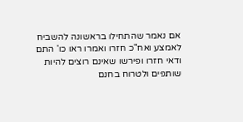אם נאמר שהתחילו בראשונה להשביח לאמצע ואח"כ חזרו ואמרו ראו כו' התם ודאי חזרו ופירשו שאינם רוצים להיות שותפים ולטרוח בחנם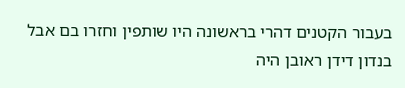בעבור הקטנים דהרי בראשונה היו שותפין וחזרו בם אבל בנדון דידן ראובן היה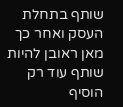שותף בתחלת העסק ואחר כך מאן ראובן להיות שותף עוד רק הוסיף